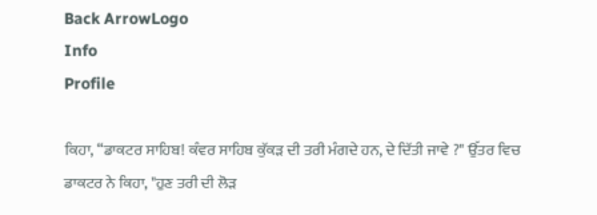Back ArrowLogo
Info
Profile

ਕਿਹਾ, “ਡਾਕਟਰ ਸਾਹਿਬ! ਕੰਵਰ ਸਾਹਿਬ ਕੁੱਕੜ ਦੀ ਤਰੀ ਮੰਗਦੇ ਹਨ, ਦੇ ਦਿੱਤੀ ਜਾਵੇ ?" ਉੱਤਰ ਵਿਚ ਡਾਕਟਰ ਨੇ ਕਿਹਾ, "ਹੁਣ ਤਰੀ ਦੀ ਲੋੜ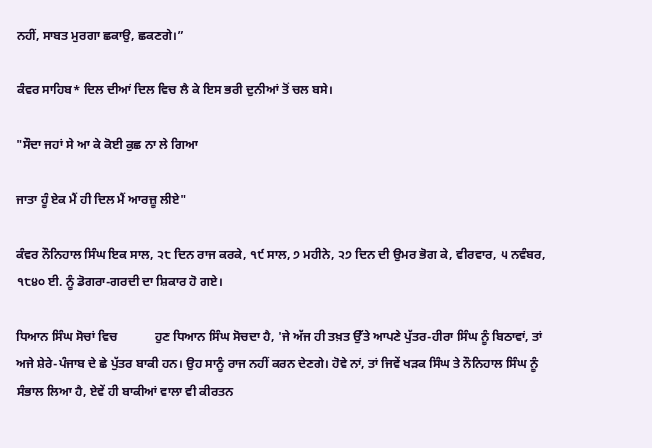ਨਹੀਂ, ਸਾਬਤ ਮੁਰਗਾ ਛਕਾਉ, ਛਕਣਗੇ।”

ਕੰਵਰ ਸਾਹਿਬ* ਦਿਲ ਦੀਆਂ ਦਿਲ ਵਿਚ ਲੈ ਕੇ ਇਸ ਭਰੀ ਦੁਨੀਆਂ ਤੋਂ ਚਲ ਬਸੇ।

"ਸੌਦਾ ਜਹਾਂ ਸੇ ਆ ਕੇ ਕੋਈ ਕੁਛ ਨਾ ਲੇ ਗਿਆ

ਜਾਤਾ ਹੂੰ ਏਕ ਮੈਂ ਹੀ ਦਿਲ ਮੈਂ ਆਰਜ਼ੂ ਲੀਏ"

ਕੰਵਰ ਨੌਨਿਹਾਲ ਸਿੰਘ ਇਕ ਸਾਲ, ੨੮ ਦਿਨ ਰਾਜ ਕਰਕੇ, ੧੯ ਸਾਲ, ੭ ਮਹੀਨੇ, ੨੭ ਦਿਨ ਦੀ ਉਮਰ ਭੋਗ ਕੇ, ਵੀਰਵਾਰ, ੫ ਨਵੰਬਰ, ੧੮੪੦ ਈ. ਨੂੰ ਡੋਗਰਾ-ਗਰਦੀ ਦਾ ਸ਼ਿਕਾਰ ਹੋ ਗਏ।

ਧਿਆਨ ਸਿੰਘ ਸੋਚਾਂ ਵਿਚ            ਹੁਣ ਧਿਆਨ ਸਿੰਘ ਸੋਚਦਾ ਹੈ, 'ਜੇ ਅੱਜ ਹੀ ਤਖ਼ਤ ਉੱਤੇ ਆਪਣੇ ਪੁੱਤਰ-ਹੀਰਾ ਸਿੰਘ ਨੂੰ ਬਿਠਾਵਾਂ, ਤਾਂ ਅਜੇ ਸ਼ੇਰੇ-ਪੰਜਾਬ ਦੇ ਛੇ ਪੁੱਤਰ ਬਾਕੀ ਹਨ। ਉਹ ਸਾਨੂੰ ਰਾਜ ਨਹੀਂ ਕਰਨ ਦੇਣਗੇ। ਹੋਵੇ ਨਾਂ, ਤਾਂ ਜਿਵੇਂ ਖੜਕ ਸਿੰਘ ਤੇ ਨੌਨਿਹਾਲ ਸਿੰਘ ਨੂੰ ਸੰਭਾਲ ਲਿਆ ਹੈ, ਏਵੇਂ ਹੀ ਬਾਕੀਆਂ ਵਾਲਾ ਵੀ ਕੀਰਤਨ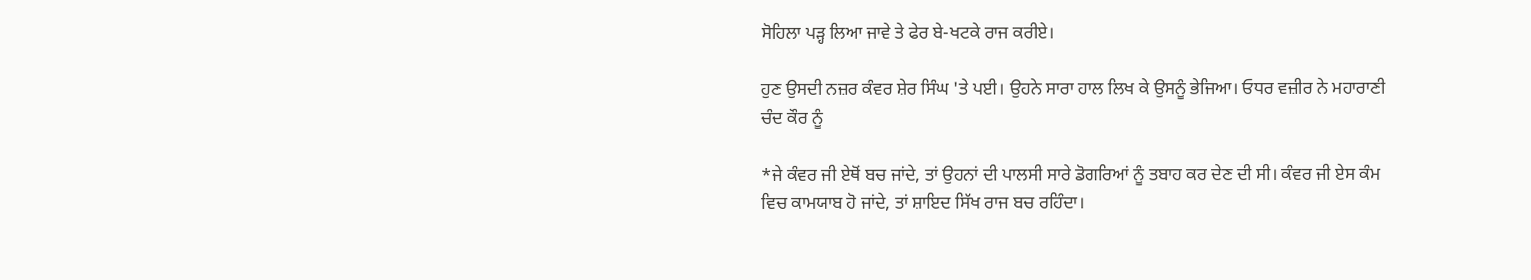ਸੋਹਿਲਾ ਪੜ੍ਹ ਲਿਆ ਜਾਵੇ ਤੇ ਫੇਰ ਬੇ-ਖਟਕੇ ਰਾਜ ਕਰੀਏ।

ਹੁਣ ਉਸਦੀ ਨਜ਼ਰ ਕੰਵਰ ਸ਼ੇਰ ਸਿੰਘ 'ਤੇ ਪਈ। ਉਹਨੇ ਸਾਰਾ ਹਾਲ ਲਿਖ ਕੇ ਉਸਨੂੰ ਭੇਜਿਆ। ਓਧਰ ਵਜ਼ੀਰ ਨੇ ਮਹਾਰਾਣੀ ਚੰਦ ਕੌਰ ਨੂੰ

*ਜੇ ਕੰਵਰ ਜੀ ਏਥੋਂ ਬਚ ਜਾਂਦੇ, ਤਾਂ ਉਹਨਾਂ ਦੀ ਪਾਲਸੀ ਸਾਰੇ ਡੋਗਰਿਆਂ ਨੂੰ ਤਬਾਹ ਕਰ ਦੇਣ ਦੀ ਸੀ। ਕੰਵਰ ਜੀ ਏਸ ਕੰਮ ਵਿਚ ਕਾਮਯਾਬ ਹੋ ਜਾਂਦੇ, ਤਾਂ ਸ਼ਾਇਦ ਸਿੱਖ ਰਾਜ ਬਚ ਰਹਿੰਦਾ।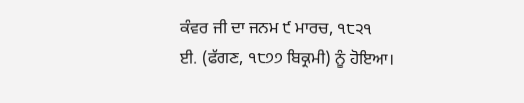ਕੰਵਰ ਜੀ ਦਾ ਜਨਮ ੯ ਮਾਰਚ, ੧੮੨੧ ਈ. (ਫੱਗਣ, ੧੮੭੭ ਬਿਕ੍ਰਮੀ) ਨੂੰ ਹੋਇਆ।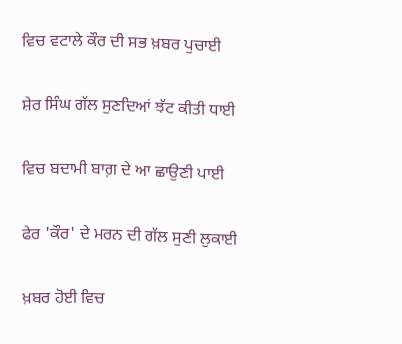ਵਿਚ ਵਟਾਲੇ ਕੌਰ ਦੀ ਸਭ ਖ਼ਬਰ ਪੁਚਾਈ

ਸ਼ੇਰ ਸਿੰਘ ਗੱਲ ਸੁਣਦਿਆਂ ਝੱਟ ਕੀਤੀ ਧਾਈ

ਵਿਚ ਬਦਾਮੀ ਬਾਗ਼ ਦੇ ਆ ਛਾਉਣੀ ਪਾਈ

ਫੇਰ 'ਕੌਰ' ਦੇ ਮਰਨ ਦੀ ਗੱਲ ਸੁਣੀ ਲੁਕਾਈ

ਖ਼ਬਰ ਹੋਈ ਵਿਚ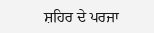ਸ਼ਹਿਰ ਦੇ ਪਰਜਾ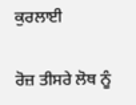ਕੁਰਲਾਈ

ਰੋਜ਼ ਤੀਸਰੇ ਲੋਥ ਨੂੰ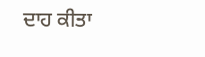ਦਾਹ ਕੀਤਾ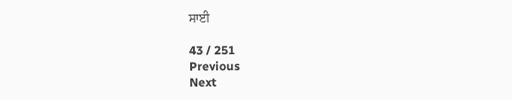ਸਾਈ

43 / 251
Previous
Next